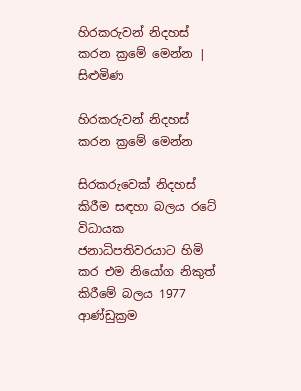හිරකරුවන් නිදහස් කරන ක්‍රමේ මෙන්න | සිළුමිණ

හිරකරුවන් නිදහස් කරන ක්‍රමේ මෙන්න

සිරකරුවෙක් නිදහස් කිරීම සඳහා බලය රටේ විධායක ජනාධිපතිවරයාට හිමි කර එම නියෝග නිකුත් කිරීමේ බලය 1977 ආණ්ඩුක්‍රම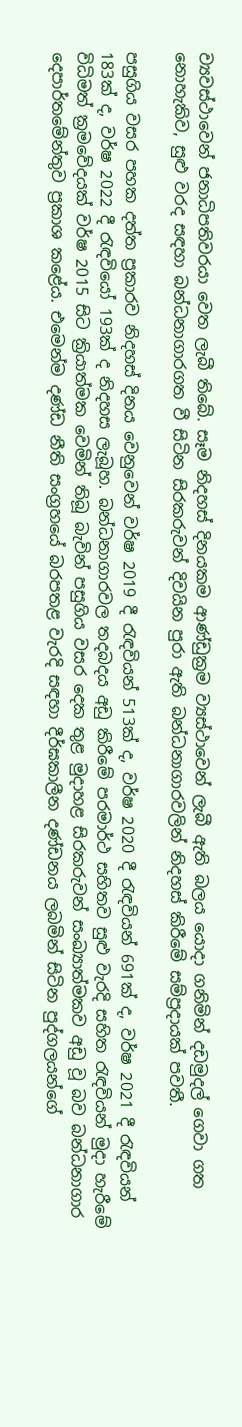ව්‍යවස්ථාවෙන් ජනාධිපතිවරයා වෙත ලැබී තිබේ. සෑම නිදහස් දිනයකම ආණ්ඩුක්‍රම ව්‍යස්ථාවෙන් ලැබී ඇති බලය යොදා ගනිමින් දඩමුදල් ගෙවා ගත නොහැකිව, සුළු වරද සඳහා බන්ධනාගාරගත වී සිටින සිරකරුවන් දිවයින පුරා ඇති බන්ධනාගාරවලින් නිදහස් කිරීමේ සම්ප්‍රදායක් පවතී.

පසුගිය වසර පහක දත්ත ප්‍රකාරව නිදහස් දිනය වෙනුවෙන් වර්ෂ 2019 දී රැඳවියන් 513ක් ද, වර්ෂ 2020 දී රැඳවියන් 691ක් ද, වර්ෂ 2021 දී රැඳවියන් 183ක් ද, වර්ෂ 2022 දී රැඳවියෝ 193ක් ද නිදහස ලැබූහ. බන්ධනාගාරවල තදබදය අඩු කිරීමේ පරමාර්ථ සහිතව සුළු වැරදි සහිත රැඳවියන් මුදා හැරීමේ විධිමත් ක්‍රමවේදයක් වර්ෂ 2015 සිට ක්‍රියාත්මක වෙමින් තිබූ බැවින් පසුගිය වසර දෙක තුළ මුදාහළ සිරකරුවන් සංඛ්‍යාත්මකව අඩු වූ බව බන්ධනාගාර දෙපාර්තමේන්තුව ප්‍රකාශ කළේය. එමෙන්ම දණ්ඩ නීති සංග්‍රහයේ බරපතළ වැරදි සඳහා දීර්ඝකාලීන දණ්ඩනය ලබමින් සිටින පුද්ගලයන්ගේ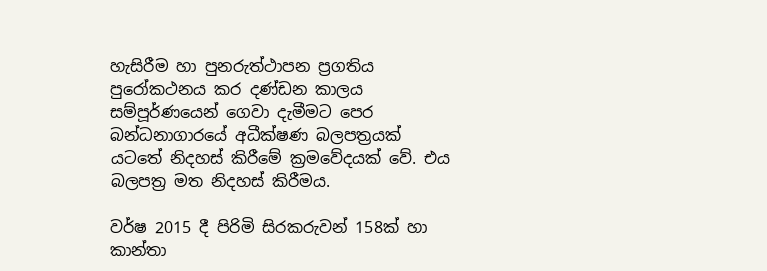හැසිරීම හා පුනරුත්ථාපන ප්‍රගතිය පුරෝකථනය කර දණ්ඩන කාලය සම්පූර්ණයෙන් ගෙවා දැමීමට පෙර බන්ධනාගාරයේ අධීක්ෂණ බලපත්‍රයක් යටතේ නිදහස් කිරීමේ ක්‍රමවේදයක් වේ. එය බලපත්‍ර මත නිදහස් කිරීමය.

වර්ෂ 2015 දී පිරිමි සිරකරුවන් 158ක් හා කාන්තා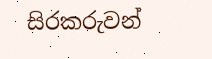සිරකරුවන්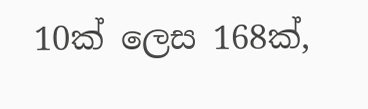10ක් ලෙස 168ක්,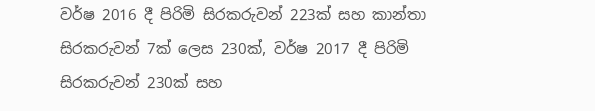වර්ෂ 2016 දී පිරිමි සිරකරුවන් 223ක් සහ කාන්තා සිරකරුවන් 7ක් ලෙස 230ක්, වර්ෂ 2017 දී පිරිමි සිරකරුවන් 230ක් සහ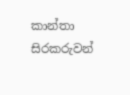කාන්තා සිරකරුවන්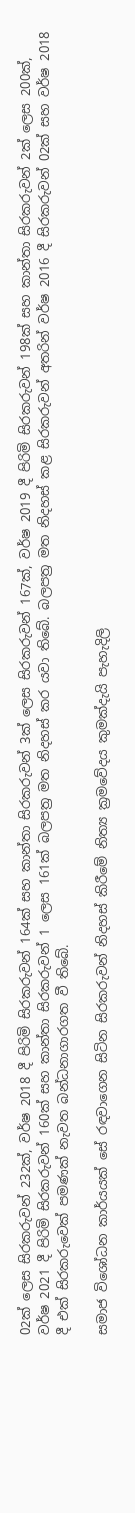02ක් ලෙස සිරකරුවන් 232ක්, වර්ෂ 2018 දී පිරිමි සිරකරුවන් 164ක් සහ කාන්තා සිරකරුවන් 3ක් ලෙස සිරකරුවන් 167ක්, වර්ෂ 2019 දී පිරිමි සිරකරුවන් 198ක් සහ කාන්තා සිරකරුවන් 2ක් ලෙස 200ක්, වර්ෂ 2021 දී පිරිමි සිරකරුවන් 160ක් සහ කාන්තා සිරකරුවන් 1 ලෙස 161ක් බලපත්‍ර මත නිදහස් කර යවා තිබේ. බලපත්‍ර මත නිදහස් කළ සිරකරුවන් අතරින් වර්ෂ 2016 දී සිරකරුවන් 02ක් සහ වර්ෂ 2018 දී එක් සිරකරුවෙක් පමණක් නැවත බන්ධනාගාරගත වී තිබේ.

සමාජ විශෝධන කාර්යයක් සේ රඳවාගෙන සිටින සිරකරුවන් නිදහස් කිරීමේ නිත්‍ය ක්‍රමවේදය කුමක්දැයි පැහැදිලි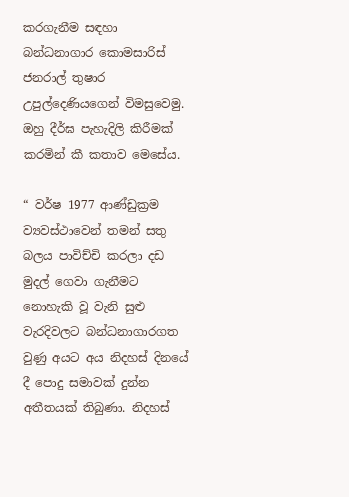කරගැනීම සඳහා බන්ධනාගාර කොමසාරිස් ජනරාල් තුෂාර උපුල්දෙණියගෙන් විමසුවෙමු. ඔහු දීර්ඝ පැහැදිලි කිරීමක් කරමින් කී කතාව මෙසේය.

“ වර්ෂ 1977 ආණ්ඩුක්‍රම ව්‍යවස්ථාවෙන් තමන් සතු බලය පාවිච්චි කරලා දඩ මුදල් ගෙවා ගැනීමට නොහැකි වූ වැනි සුළු වැරදිවලට බන්ධනාගාරගත වුණු අයට අය නිදහස් දිනයේ දී පොදු සමාවක් දුන්න අතීතයක් තිබුණා. නිදහස්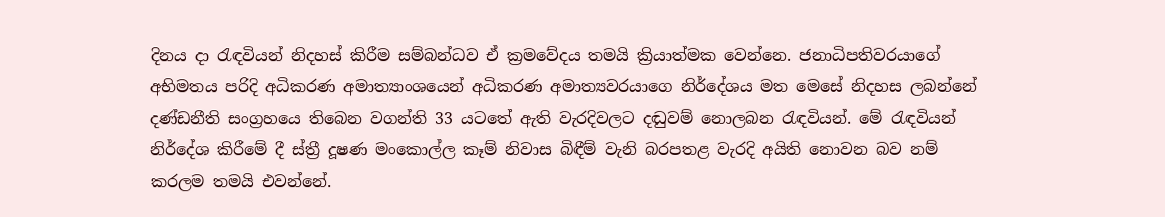දිනය දා රැඳවියන් නිදහස් කිරීම සම්බන්ධව ඒ ක්‍රමවේදය තමයි ක්‍රියාත්මක වෙන්නෙ. ජනාධිපතිවරයාගේ අභිමතය පරිදි අධිකරණ අමාත්‍යාංශයෙන් අධිකරණ අමාත්‍යවරයාගෙ නිර්දේශය මත මෙසේ නිදහස ලබන්නේ දණ්ඩනීති සංග්‍රහයෙ තිබෙන වගන්ති 33 යටතේ ඇති වැරදිවලට දඬුවම් නොලබන රැඳවියන්. මේ රැඳවියන් නිර්දේශ කිරීමේ දී ස්ත්‍රී දූෂණ මංකොල්ල කෑම් නිවාස බිඳීම් වැනි බරපතළ වැරදි අයිති නොවන බව නම් කරලම තමයි එවන්නේ.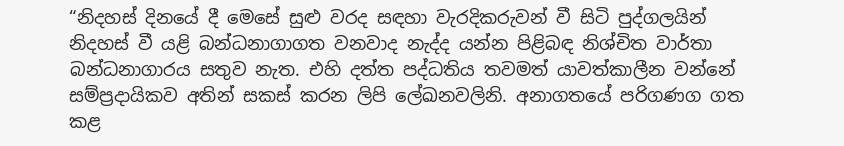“නිදහස් දිනයේ දී මෙසේ සුළු වරද සඳහා වැරදිකරුවන් වී සිටි පුද්ගලයින් නිදහස් වී යළි බන්ධනාගාගත වනවාද නැද්ද යන්න පිළිබඳ නිශ්චිත වාර්තා බන්ධනාගාරය සතුව නැත. එහි දත්ත පද්ධතිය තවමත් යාවත්කාලීන වන්නේ සම්ප්‍රදායිකව අතින් සකස් කරන ලිපි ලේඛනවලිනි. අනාගතයේ පරිගණග ගත කළ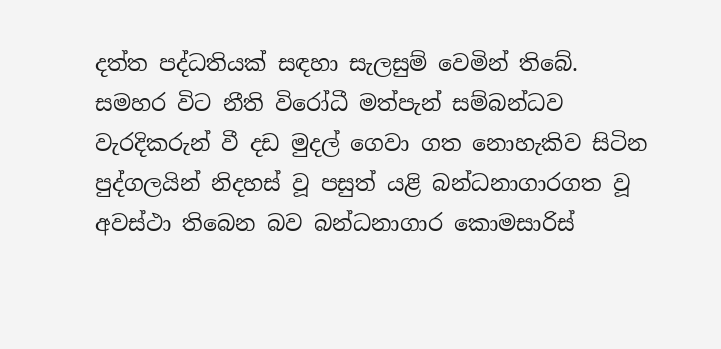දත්ත පද්ධතියක් සඳහා සැලසුම් වෙමින් තිබේ. සමහර විට නීති විරෝධී මත්පැන් සම්බන්ධව වැරදිකරුන් වී දඩ මුදල් ගෙවා ගත නොහැකිව සිටින පුද්ගලයින් නිදහස් වූ පසුත් යළි බන්ධනාගාරගත වූ අවස්ථා තිබෙන බව බන්ධනාගාර කොමසාරිස්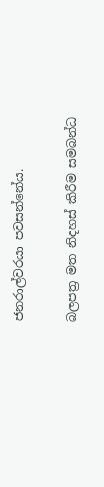ජනරාල්වරයා පවසන්නේය.

බලපත්‍ර මත නිදහස් කිරීම සමබන්ධ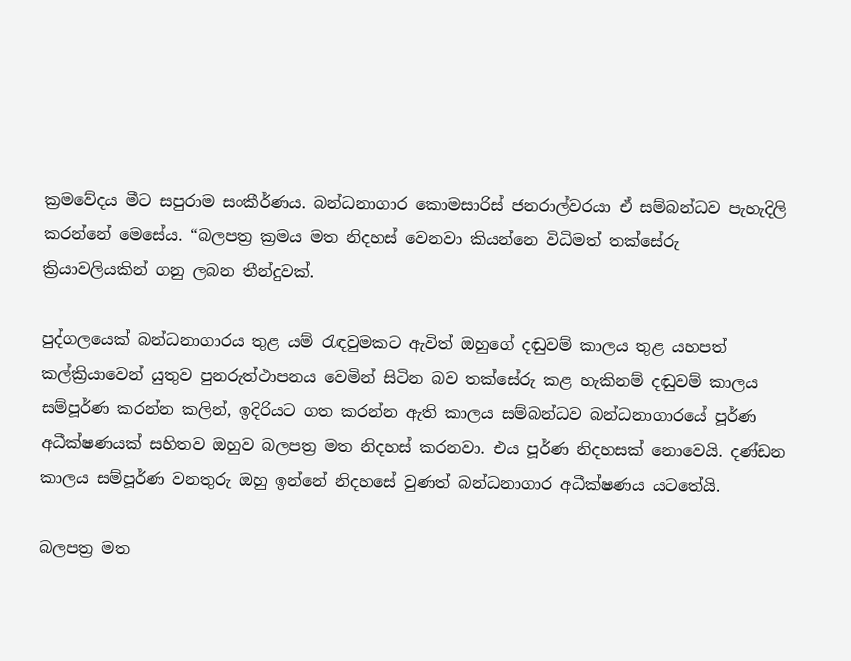ක්‍රමවේදය මීට සපුරාම සංකීර්ණය. බන්ධනාගාර කොමසාරිස් ජනරාල්වරයා ඒ සම්බන්ධව පැහැදිලි කරන්නේ මෙසේය. “බලපත්‍ර ක්‍රමය මත නිදහස් වෙනවා කියන්නෙ විධිමත් තක්සේරු ක්‍රියාවලියකින් ගනු ලබන තීන්දුවක්.

පුද්ගලයෙක් බන්ධනාගාරය තුළ යම් රැඳවුමකට ඇවිත් ඔහුගේ දඬුවම් කාලය තුළ යහපත් කල්ක්‍රියාවෙන් යුතුව පුනරුත්ථාපනය වෙමින් සිටින බව තක්සේරු කළ හැකිනම් දඬුවම් කාලය සම්පූර්ණ කරන්න කලින්, ඉදිරියට ගත කරන්න ඇති කාලය සම්බන්ධව බන්ධනාගාරයේ පූර්ණ අධීක්ෂණයක් සහිතව ඔහුව බලපත්‍ර මත නිදහස් කරනවා. එය පූර්ණ නිදහසක් නොවෙයි. දණ්ඩන කාලය සම්පූර්ණ වනතුරු ඔහු ඉන්නේ නිදහසේ වුණත් බන්ධනාගාර අධීක්ෂණය යටතේයි.

බලපත්‍ර මත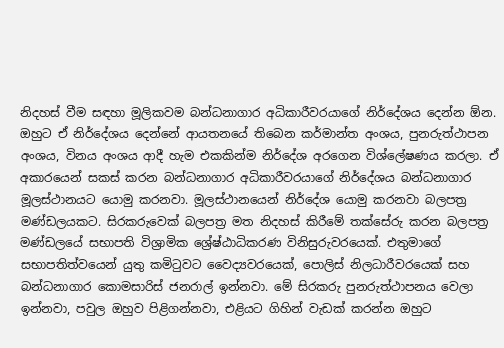නිදහස් වීම සඳහා මූලිකවම බන්ධනාගාර අධිකාරීවරයාගේ නිර්දේශය දෙන්න ඕන. ඔහුට ඒ නිර්දේශය දෙන්නේ ආයතනයේ තිබෙන කර්මාන්ත අංශය, පුනරුත්ථාපන අංශය, විනය අංශය ආදී හැම එකකින්ම නිර්දේශ අරගෙන විශ්ලේෂණය කරලා. ඒ අකාරයෙන් සකස් කරන බන්ධනාගාර අධිකාරීවරයාගේ නිර්දේශය බන්ධනාගාර මූලස්ථානයට යොමු කරනවා. මූලස්ථානයෙන් නිර්දේශ යොමු කරනවා බලපත්‍ර මණ්ඩලයකට. සිරකරුවෙක් බලපත්‍ර මත නිදහස් කිරීමේ තක්සේරු කරන බලපත්‍ර මණ්ඩලයේ සභාපති විශ්‍රාමික ශ්‍රේෂ්ඨාධිකරණ විනිසුරුවරයෙක්. එතුමාගේ සභාපතිත්වයෙන් යුතු කමිටුවට වෛද්‍යවරයෙක්, පොලිස් නිලධාරීවරයෙක් සහ බන්ධනාගාර කොමසාරිස් ජනරාල් ඉන්නවා. මේ සිරකරු පුනරුත්ථාපනය වෙලා ඉන්නවා, පවුල ඔහුව පිළිගන්නවා, එළියට ගිහින් වැඩක් කරන්න ඔහුට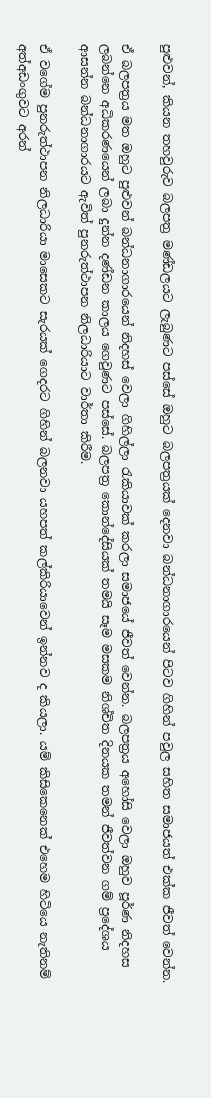පුළුවන්, කියන තහවුරුව බලපත්‍ර මණ්ඩලයට ලැබුණට පස්සේ ඔහුට බලපත්‍රයක් දෙනවා බන්ධනාගාරයෙන් පිටව ගිහින් පවුල සහිත සමාජයත් එක්ක ජීවත් වෙන්න.

ඒ බලපත්‍රය මත ඔහුට පුළුවන් බන්ධනාගාරයෙන් නිදහස් වෙලා ගිහිල්ලා රැකියාවක් කරලා සමාජයේ ජීවත් වෙන්න. බලපත්‍රය අහෝසි වෙලා ඔහුව පූර්ණ නිදහස ලබන්නෙ අධිකරණයෙන් ලබා දුන්න දණ්ඩන කාලය ගෙවුණට පස්සේ. බලපත්‍ර කොන්දේසියක් තමයි සෑම මසකම නිශ්චිත දිනයක තමන් ජීවත්වන ගම් ප්‍රදේශය ආසන්න බන්ධනාගාරයට ඇවිත් පුනරුත්ථාපන නිලධාරියාට වාර්තා කිරීම.

ඒ වගේම පුනරුත්ථාපන නිලධාරියා මාසෙකට සැරයක් ගෙදරට ගිහින් බලනවා යහපත් කල්කිරියාවෙන් ඉන්නව ද කියලා. යම් කිසිකෙනෙක් එහෙම හිටියෙ නැතිනම් අත්අඩංගුවට අරන්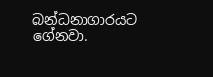බන්ධනාගාරයට ගේනවා.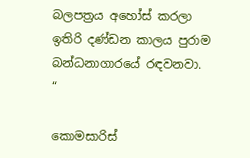බලපත්‍රය අහෝස් කරලා ඉතිරි දණ්ඩන කාලය පුරාම බන්ධනාගාරයේ රඳවනවා. “

කොමසාරිස්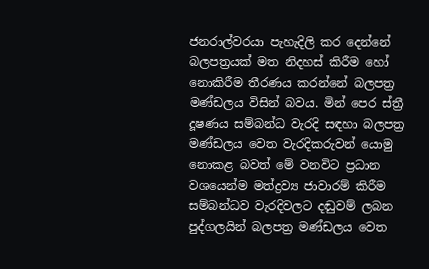ජනරාල්වරයා පැහැදිලි කර දෙන්නේ බලපත්‍රයක් මත නිදහස් කිරීම හෝ නොකිරීම තීරණය කරන්නේ බලපත්‍ර මණ්ඩලය විසින් බවය. මින් පෙර ස්ත්‍රී දූෂණය සම්බන්ධ වැරදි සඳහා බලපත්‍ර මණ්ඩලය වෙත වැරදිකරුවන් යොමු නොකළ බවත් මේ වනවිට ප්‍රධාන වශයෙන්ම මත්ද්‍රව්‍ය ජාවාරම් කිරීම සම්බන්ධව වැරදිවලට දඬුවම් ලබන පුද්ගලයින් බලපත්‍ර මණ්ඩලය වෙත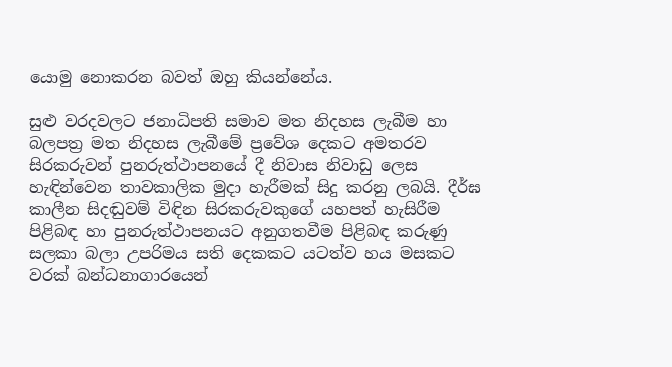යොමු නොකරන බවත් ඔහු කියන්නේය.

සුළු වරදවලට ජනාධිපති සමාව මත නිදහස ලැබීම හා බලපත්‍ර මත නිදහස ලැබීමේ ප්‍රවේශ දෙකට අමතරව සිරකරුවන් පුනරුත්ථාපනයේ දී නිවාස නිවාඩු ලෙස හැඳින්වෙන තාවකාලික මුදා හැරීමක් සිදු කරනු ලබයි. දීර්ඝ කාලීන සිදඬුවම් විඳින සිරකරුවකුගේ යහපත් හැසිරීම පිළිබඳ හා පුනරුත්ථාපනයට අනුගතවීම පිළිබඳ කරුණු සලකා බලා උපරිමය සති දෙකකට යටත්ව හය මසකට වරක් බන්ධනාගාරයෙන්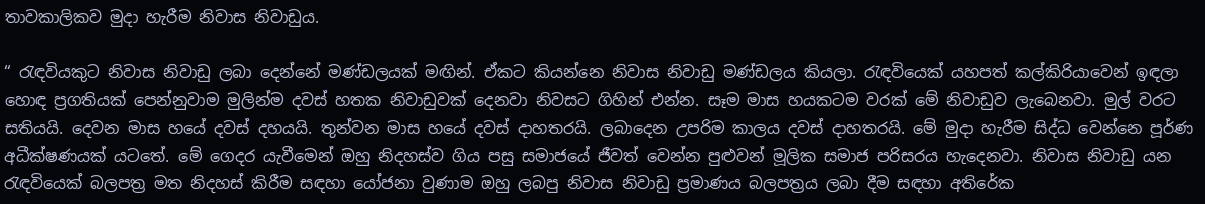තාවකාලිකව මුදා හැරීම නිවාස නිවාඩුය.

“ රැඳවියකුට නිවාස නිවාඩු ලබා දෙන්නේ මණ්ඩලයක් මඟින්. ඒකට කියන්නෙ නිවාස නිවාඩු මණ්ඩලය කියලා. රැඳවියෙක් යහපත් කල්කිරියාවෙන් ඉඳලා හොඳ ප්‍රගතියක් පෙන්නුවාම මුලින්ම දවස් හතක නිවාඩුවක් දෙනවා නිවසට ගිහින් එන්න. සෑම මාස හයකටම වරක් මේ නිවාඩුව ලැබෙනවා. මුල් වරට සතියයි. දෙවන මාස හයේ දවස් දහයයි. තුන්වන මාස හයේ දවස් දාහතරයි. ලබාදෙන උපරිම කාලය දවස් දාහතරයි. මේ මුදා හැරීම සිද්ධ වෙන්නෙ පූර්ණ අධීක්ෂණයක් යටතේ. මේ ගෙදර යැවීමෙන් ඔහු නිදහස්ව ගිය පසු සමාජයේ ජීවත් වෙන්න පුළුවන් මූලික සමාජ පරිසරය හැදෙනවා. නිවාස නිවාඩු යන රැඳවියෙක් බලපත්‍ර මත නිදහස් කිරීම සඳහා යෝජනා වුණාම ඔහු ලබපු නිවාස නිවාඩු ප්‍රමාණය බලපත්‍රය ලබා දීම සඳහා අතිරේක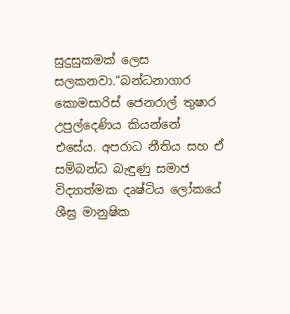සුදුසුකමක් ලෙස සලකනවා.“බන්ධනාගාර කොමසාරිස් ජෙනරාල් තුෂාර උපුල්දෙණිය කියන්නේ එසේය. අපරාධ නීතිය සහ ඒ සම්බන්ධ බැඳුණු සමාජ විද්‍යාත්මක දෘෂ්ටිය ලෝකයේ ශීඝ්‍ර මානුෂික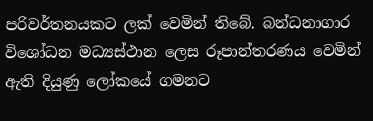පරිවර්තනයකට ලක් වෙමින් තිබේ. බන්ධනාගාර විශෝධන මධ්‍යස්ථාන ලෙස රූපාන්තරණය වෙමින් ඇති දියුණු ලෝකයේ ගමනට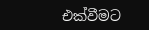එක්වීමට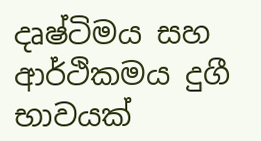දෘෂ්ටිමය සහ ආර්ථිකමය දුගී භාවයක්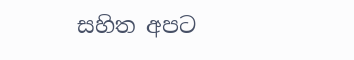සහිත අපට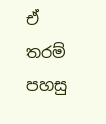ඒ තරම් පහසු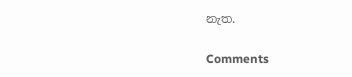නැත.

Comments